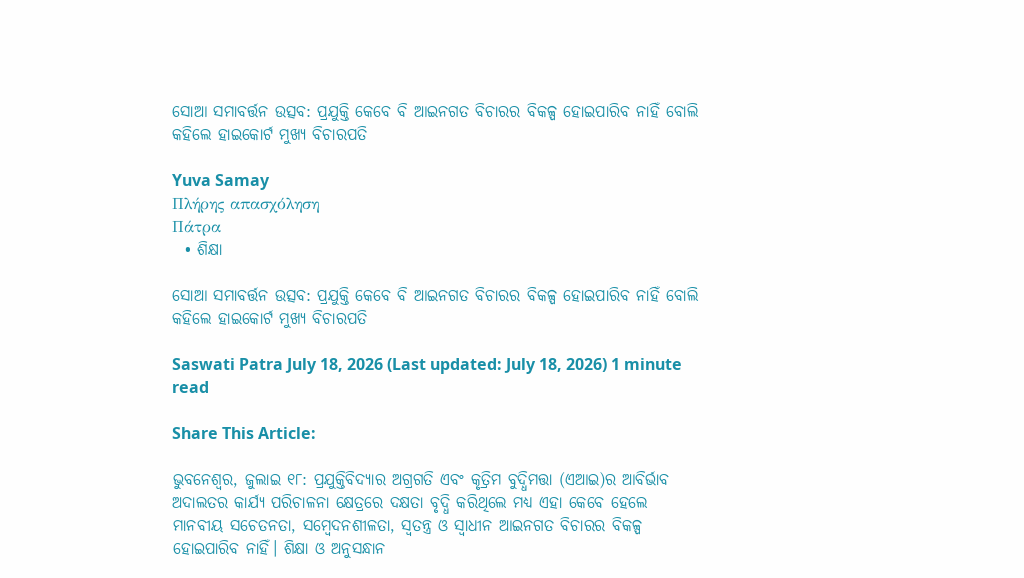ସୋଆ ସମାବର୍ତ୍ତନ ଉତ୍ସବ: ପ୍ରଯୁକ୍ତି କେବେ ବି ଆଇନଗତ ବିଚାରର ବିକଳ୍ପ ହୋଇପାରିବ ନାହିଁ ବୋଲି କହିଲେ ହାଇକୋର୍ଟ ମୁଖ୍ୟ ବିଚାରପତି

Yuva Samay
Πλήρης απασχόληση
Πάτρα
  • ଶିକ୍ଷା

ସୋଆ ସମାବର୍ତ୍ତନ ଉତ୍ସବ: ପ୍ରଯୁକ୍ତି କେବେ ବି ଆଇନଗତ ବିଚାରର ବିକଳ୍ପ ହୋଇପାରିବ ନାହିଁ ବୋଲି କହିଲେ ହାଇକୋର୍ଟ ମୁଖ୍ୟ ବିଚାରପତି

Saswati Patra July 18, 2026 (Last updated: July 18, 2026) 1 minute read

Share This Article:

ଭୁବନେଶ୍ୱର, ଜୁଲାଇ ୧୮: ପ୍ରଯୁକ୍ତିବିଦ୍ୟାର ଅଗ୍ରଗତି ଏବଂ କୃତ୍ରିମ ବୁଦ୍ଧିମତ୍ତା (ଏଆଇ)ର ଆବିର୍ଭାବ ଅଦାଲତର କାର୍ଯ୍ୟ ପରିଚାଳନା କ୍ଷେତ୍ରରେ ଦକ୍ଷତା ବୃଦ୍ଧି କରିଥିଲେ ମଧ୍ୟ ଏହା କେବେ ହେଲେ ମାନବୀୟ ସଚେତନତା, ସମ୍ବେଦନଶୀଳତା, ସ୍ୱତନ୍ତ୍ର ଓ ସ୍ୱାଧୀନ ଆଇନଗତ ବିଚାରର ବିକଳ୍ପ ହୋଇପାରିବ ନାହିଁ। ଶିକ୍ଷା ଓ ଅନୁସନ୍ଧାନ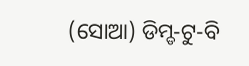(ସୋଆ) ଡିମ୍ଡ-ଟୁ-ବି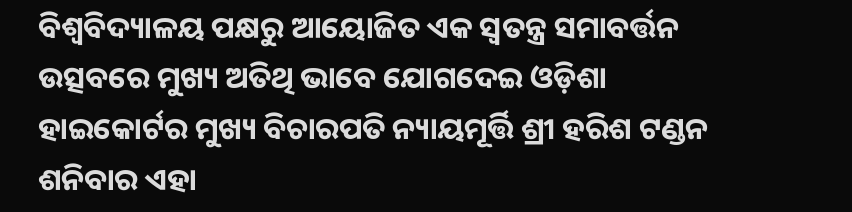ବିଶ୍ୱବିଦ୍ୟାଳୟ ପକ୍ଷରୁ ଆୟୋଜିତ ଏକ ସ୍ୱତନ୍ତ୍ର ସମାବର୍ତ୍ତନ ଉତ୍ସବରେ ମୁଖ୍ୟ ଅତିଥି ଭାବେ ଯୋଗଦେଇ ଓଡ଼ିଶା ହାଇକୋର୍ଟର ମୁଖ୍ୟ ବିଚାରପତି ନ୍ୟାୟମୂର୍ତ୍ତି ଶ୍ରୀ ହରିଶ ଟଣ୍ଡନ ଶନିବାର ଏହା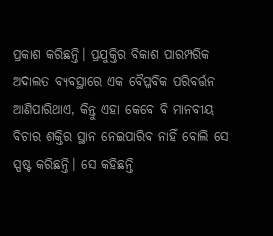ପ୍ରକାଶ କରିଛନ୍ତି। ପ୍ରଯୁକ୍ତିର ବିକାଶ ପାରମ୍ପରିକ ଅଦାଲତ ବ୍ୟବସ୍ଥାରେ ଏକ ବୈପ୍ଳବିକ ପରିବର୍ତ୍ତନ ଆଣିପାରିଥାଏ, କିନ୍ତୁ ଏହା କେବେ ବି ମାନବୀୟ ବିଚାର ଶକ୍ତିର ସ୍ଥାନ ନେଇପାରିବ ନାହିଁ ବୋଲି ସେ ସ୍ପଷ୍ଟ କରିଛନ୍ତି। ସେ କହିଛନ୍ତି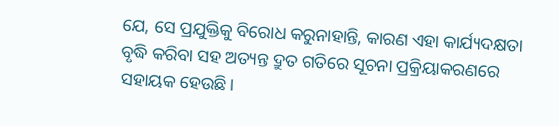ଯେ, ସେ ପ୍ରଯୁକ୍ତିକୁ ବିରୋଧ କରୁନାହାନ୍ତି, କାରଣ ଏହା କାର୍ଯ୍ୟଦକ୍ଷତା ବୃଦ୍ଧି କରିବା ସହ ଅତ୍ୟନ୍ତ ଦ୍ରୁତ ଗତିରେ ସୂଚନା ପ୍ରକ୍ରିୟାକରଣରେ ସହାୟକ ହେଉଛି।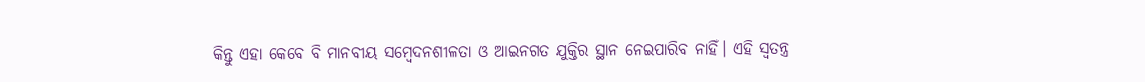କିନ୍ତୁ ଏହା କେବେ ବି ମାନବୀୟ ସମ୍ବେଦନଶୀଳତା ଓ ଆଇନଗତ ଯୁକ୍ତିର ସ୍ଥାନ ନେଇପାରିବ ନାହିଁ। ଏହି ସ୍ୱତନ୍ତ୍ର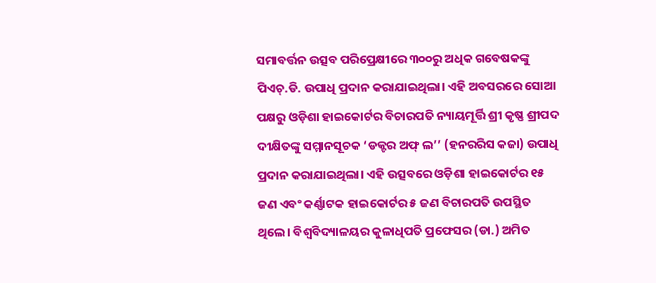ସମାବର୍ତ୍ତନ ଉତ୍ସବ ପରିପ୍ରେକ୍ଷୀରେ ୩୦୦ରୁ ଅଧିକ ଗବେଷକଙ୍କୁ ପିଏଚ୍.ଡି. ଉପାଧି ପ୍ରଦାନ କରାଯାଇଥିଲା। ଏହି ଅବସରରେ ସୋଆ ପକ୍ଷରୁ ଓଡ଼ିଶା ହାଇକୋର୍ଟର ବିଚାରପତି ନ୍ୟାୟମୂର୍ତ୍ତି ଶ୍ରୀ କୃଷ୍ଣ ଶ୍ରୀପଦ ଦୀକ୍ଷିତଙ୍କୁ ସମ୍ମାନସୂଚକ ‘ଡକ୍ଟର ଅଫ୍ ଲ’’ (ହନରରିସ କଜା) ଉପାଧି ପ୍ରଦାନ କରାଯାଇଥିଲା। ଏହି ଉତ୍ସବରେ ଓଡ଼ିଶା ହାଇକୋର୍ଟର ୧୫ ଜଣ ଏବଂ କର୍ଣ୍ଣାଟକ ହାଇକୋର୍ଟର ୫ ଜଣ ବିଚାରପତି ଉପସ୍ଥିତ ଥିଲେ। ବିଶ୍ୱବିଦ୍ୟାଳୟର କୁଳାଧିପତି ପ୍ରଫେସର (ଡା.) ଅମିତ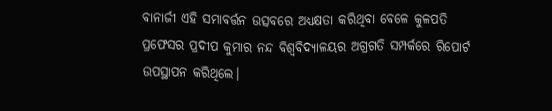ବାନାର୍ଜୀ ଏହି ସମାବର୍ତ୍ତନ ଉତ୍ସବରେ ଅଧ୍ୟକ୍ଷତା କରିଥିବା ବେଳେ କୁଳପତି ପ୍ରଫେସର ପ୍ରଦୀପ କୁମାର ନନ୍ଦ ବିଶ୍ୱବିଦ୍ୟାଳୟର ଅଗ୍ରଗତି ସମ୍ପର୍କରେ ରିପୋର୍ଟ ଉପସ୍ଥାପନ କରିଥିଲେ।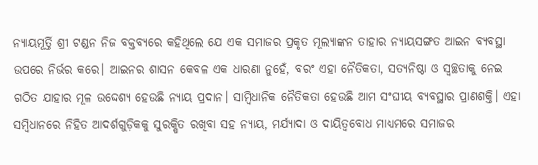ନ୍ୟାୟମୂର୍ତ୍ତି ଶ୍ରୀ ଟଣ୍ଡନ ନିଜ ବକ୍ତବ୍ୟରେ କହିଥିଲେ ଯେ ଏକ ସମାଜର ପ୍ରକୃତ ମୂଲ୍ୟାଙ୍କନ ତାହାର ନ୍ୟାୟସଙ୍ଗତ ଆଇନ ବ୍ୟବସ୍ଥା ଉପରେ ନିର୍ଭର କରେ। ଆଇନର ଶାସନ କେବଳ ଏକ ଧାରଣା ନୁହେଁ, ବରଂ ଏହା ନୈତିକତା, ସତ୍ୟନିଷ୍ଠା ଓ ସ୍ୱଚ୍ଛତାକୁ ନେଇ ଗଠିତ ଯାହାର ମୂଳ ଉଦ୍ଦେଶ୍ୟ ହେଉଛି ନ୍ୟାୟ ପ୍ରଦାନ। ସାମ୍ବିଧାନିକ ନୈତିକତା ହେଉଛି ଆମ ସଂଘୀୟ ବ୍ୟବସ୍ଥାର ପ୍ରାଣଶକ୍ତି। ଏହା ସମ୍ବିଧାନରେ ନିହିତ ଆଦର୍ଶଗୁଡ଼ିକକୁ ସୁରକ୍ଷିତ ରଖିବା ସହ ନ୍ୟାୟ, ମର୍ଯ୍ୟାଦା ଓ ଦାୟିତ୍ୱବୋଧ ମାଧ୍ୟମରେ ସମାଜର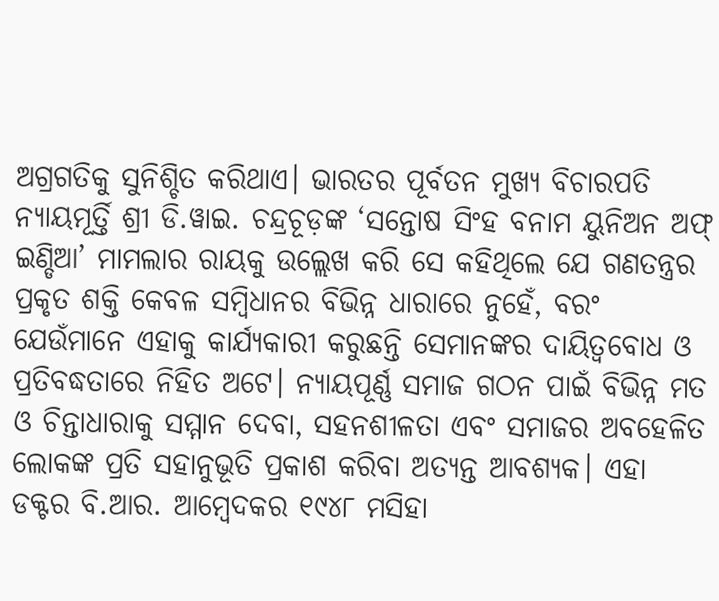ଅଗ୍ରଗତିକୁ ସୁନିଶ୍ଚିତ କରିଥାଏ। ଭାରତର ପୂର୍ବତନ ମୁଖ୍ୟ ବିଚାରପତି ନ୍ୟାୟମୂର୍ତ୍ତି ଶ୍ରୀ ଡି.ୱାଇ. ଚନ୍ଦ୍ରଚୂଡ଼ଙ୍କ ‘ସନ୍ତୋଷ ସିଂହ ବନାମ ୟୁନିଅନ ଅଫ୍ ଇଣ୍ଡିଆ’ ମାମଲାର ରାୟକୁ ଉଲ୍ଲେଖ କରି ସେ କହିଥିଲେ ଯେ ଗଣତନ୍ତ୍ରର ପ୍ରକୃତ ଶକ୍ତି କେବଳ ସମ୍ବିଧାନର ବିଭିନ୍ନ ଧାରାରେ ନୁହେଁ, ବରଂ ଯେଉଁମାନେ ଏହାକୁ କାର୍ଯ୍ୟକାରୀ କରୁଛନ୍ତି ସେମାନଙ୍କର ଦାୟିତ୍ୱବୋଧ ଓ ପ୍ରତିବଦ୍ଧତାରେ ନିହିତ ଅଟେ। ନ୍ୟାୟପୂର୍ଣ୍ଣ ସମାଜ ଗଠନ ପାଇଁ ବିଭିନ୍ନ ମତ ଓ ଚିନ୍ତାଧାରାକୁ ସମ୍ମାନ ଦେବା, ସହନଶୀଳତା ଏବଂ ସମାଜର ଅବହେଳିତ ଲୋକଙ୍କ ପ୍ରତି ସହାନୁଭୂତି ପ୍ରକାଶ କରିବା ଅତ୍ୟନ୍ତ ଆବଶ୍ୟକ। ଏହା ଡକ୍ଟର ବି.ଆର. ଆମ୍ବେଦକର ୧୯୪୮ ମସିହା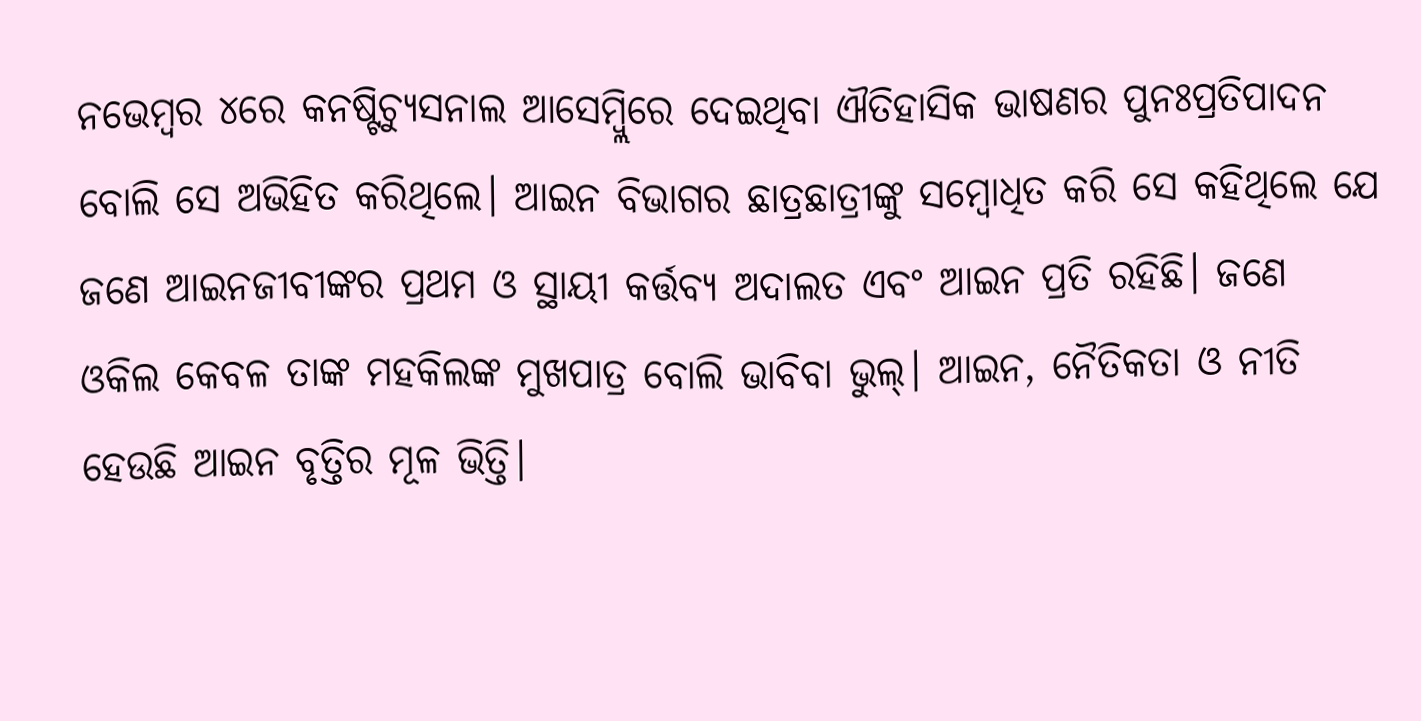ନଭେମ୍ବର ୪ରେ କନଷ୍ଟିଚ୍ୟୁସନାଲ ଆସେମ୍ବ୍ଲିରେ ଦେଇଥିବା ଐତିହାସିକ ଭାଷଣର ପୁନଃପ୍ରତିପାଦନ ବୋଲି ସେ ଅଭିହିତ କରିଥିଲେ। ଆଇନ ବିଭାଗର ଛାତ୍ରଛାତ୍ରୀଙ୍କୁ ସମ୍ବୋଧିତ କରି ସେ କହିଥିଲେ ଯେ ଜଣେ ଆଇନଜୀବୀଙ୍କର ପ୍ରଥମ ଓ ସ୍ଥାୟୀ କର୍ତ୍ତବ୍ୟ ଅଦାଲତ ଏବଂ ଆଇନ ପ୍ରତି ରହିଛି। ଜଣେ ଓକିଲ କେବଳ ତାଙ୍କ ମହକିଲଙ୍କ ମୁଖପାତ୍ର ବୋଲି ଭାବିବା ଭୁଲ୍। ଆଇନ, ନୈତିକତା ଓ ନୀତି ହେଉଛି ଆଇନ ବୃତ୍ତିର ମୂଳ ଭିତ୍ତି।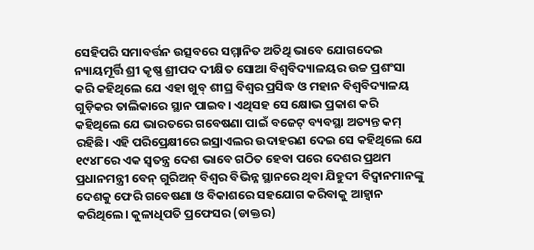ସେହିପରି ସମାବର୍ତ୍ତନ ଉତ୍ସବରେ ସମ୍ମାନିତ ଅତିଥି ଭାବେ ଯୋଗଦେଇ ନ୍ୟାୟମୂର୍ତ୍ତି ଶ୍ରୀ କୃଷ୍ଣ ଶ୍ରୀପଦ ଦୀକ୍ଷିତ ସୋଆ ବିଶ୍ୱବିଦ୍ୟାଳୟର ଉଚ୍ଚ ପ୍ରଶଂସା କରି କହିଥିଲେ ଯେ ଏହା ଖୁବ୍ ଶୀଘ୍ର ବିଶ୍ୱର ପ୍ରସିଦ୍ଧ ଓ ମହାନ ବିଶ୍ୱବିଦ୍ୟାଳୟ ଗୁଡ଼ିକର ତାଲିକାରେ ସ୍ଥାନ ପାଇବ। ଏଥିସହ ସେ କ୍ଷୋଭ ପ୍ରକାଶ କରି କହିଥିଲେ ଯେ ଭାରତରେ ଗବେଷଣା ପାଇଁ ବଜେଟ୍ ବ୍ୟବସ୍ଥା ଅତ୍ୟନ୍ତ କମ୍ ରହିଛି। ଏହି ପରିପ୍ରେକ୍ଷୀରେ ଇସ୍ରାଏଲର ଉଦାହରଣ ଦେଇ ସେ କହିଥିଲେ ଯେ ୧୯୪୮ରେ ଏକ ସ୍ୱତନ୍ତ୍ର ଦେଶ ଭାବେ ଗଠିତ ହେବା ପରେ ଦେଶର ପ୍ରଥମ ପ୍ରଧାନମନ୍ତ୍ରୀ ବେନ୍ ଗୁରିଅନ୍ ବିଶ୍ୱର ବିଭିନ୍ନ ସ୍ଥାନରେ ଥିବା ଯିହୁଦୀ ବିଦ୍ୱାନମାନଙ୍କୁ ଦେଶକୁ ଫେରି ଗବେଷଣା ଓ ବିକାଶରେ ସହଯୋଗ କରିବାକୁ ଆହ୍ୱାନ କରିଥିଲେ। କୁଳାଧିପତି ପ୍ରଫେସର (ଡାକ୍ତର)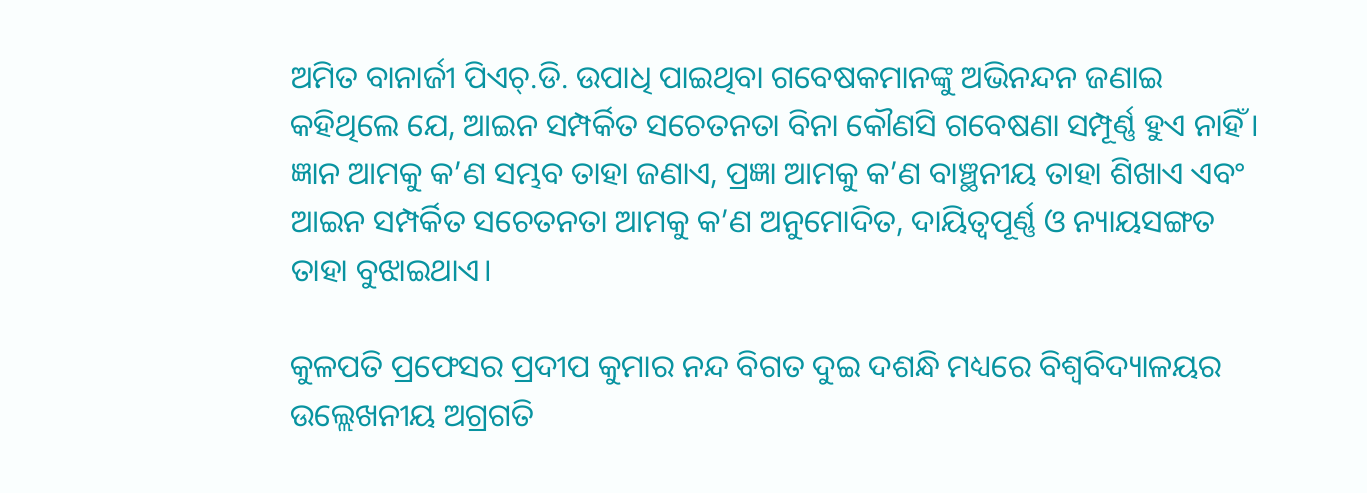ଅମିତ ବାନାର୍ଜୀ ପିଏଚ୍.ଡି. ଉପାଧି ପାଇଥିବା ଗବେଷକମାନଙ୍କୁ ଅଭିନନ୍ଦନ ଜଣାଇ କହିଥିଲେ ଯେ, ଆଇନ ସମ୍ପର୍କିତ ସଚେତନତା ବିନା କୌଣସି ଗବେଷଣା ସମ୍ପୂର୍ଣ୍ଣ ହୁଏ ନାହିଁ। ଜ୍ଞାନ ଆମକୁ କ’ଣ ସମ୍ଭବ ତାହା ଜଣାଏ, ପ୍ରଜ୍ଞା ଆମକୁ କ’ଣ ବାଞ୍ଛନୀୟ ତାହା ଶିଖାଏ ଏବଂ ଆଇନ ସମ୍ପର୍କିତ ସଚେତନତା ଆମକୁ କ’ଣ ଅନୁମୋଦିତ, ଦାୟିତ୍ୱପୂର୍ଣ୍ଣ ଓ ନ୍ୟାୟସଙ୍ଗତ ତାହା ବୁଝାଇଥାଏ।

କୁଳପତି ପ୍ରଫେସର ପ୍ରଦୀପ କୁମାର ନନ୍ଦ ବିଗତ ଦୁଇ ଦଶନ୍ଧି ମଧ୍ୟରେ ବିଶ୍ୱବିଦ୍ୟାଳୟର ଉଲ୍ଲେଖନୀୟ ଅଗ୍ରଗତି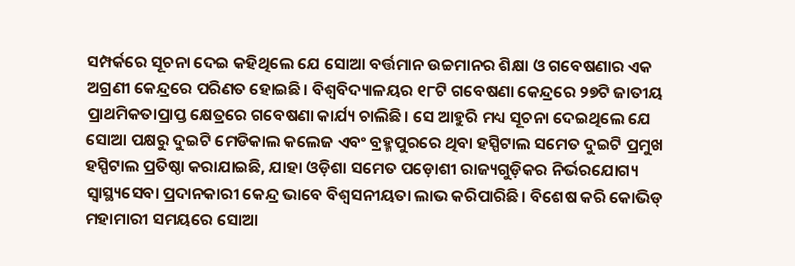ସମ୍ପର୍କରେ ସୂଚନା ଦେଇ କହିଥିଲେ ଯେ ସୋଆ ବର୍ତ୍ତମାନ ଉଚ୍ଚମାନର ଶିକ୍ଷା ଓ ଗବେଷଣାର ଏକ ଅଗ୍ରଣୀ କେନ୍ଦ୍ରରେ ପରିଣତ ହୋଇଛି। ବିଶ୍ୱବିଦ୍ୟାଳୟର ୧୮ଟି ଗବେଷଣା କେନ୍ଦ୍ରରେ ୨୭ଟି ଜାତୀୟ ପ୍ରାଥମିକତାପ୍ରାପ୍ତ କ୍ଷେତ୍ରରେ ଗବେଷଣା କାର୍ଯ୍ୟ ଚାଲିଛି। ସେ ଆହୁରି ମଧ୍ୟ ସୂଚନା ଦେଇଥିଲେ ଯେ ସୋଆ ପକ୍ଷରୁ ଦୁଇଟି ମେଡିକାଲ କଲେଜ ଏବଂ ବ୍ରହ୍ମପୁରରେ ଥିବା ହସ୍ପିଟାଲ ସମେତ ଦୁଇଟି ପ୍ରମୁଖ ହସ୍ପିଟାଲ ପ୍ରତିଷ୍ଠା କରାଯାଇଛି, ଯାହା ଓଡ଼ିଶା ସମେତ ପଡ଼ୋଶୀ ରାଜ୍ୟଗୁଡ଼ିକର ନିର୍ଭରଯୋଗ୍ୟ ସ୍ୱାସ୍ଥ୍ୟସେବା ପ୍ରଦାନକାରୀ କେନ୍ଦ୍ର ଭାବେ ବିଶ୍ୱସନୀୟତା ଲାଭ କରିପାରିଛି। ବିଶେଷ କରି କୋଭିଡ୍ ମହାମାରୀ ସମୟରେ ସୋଆ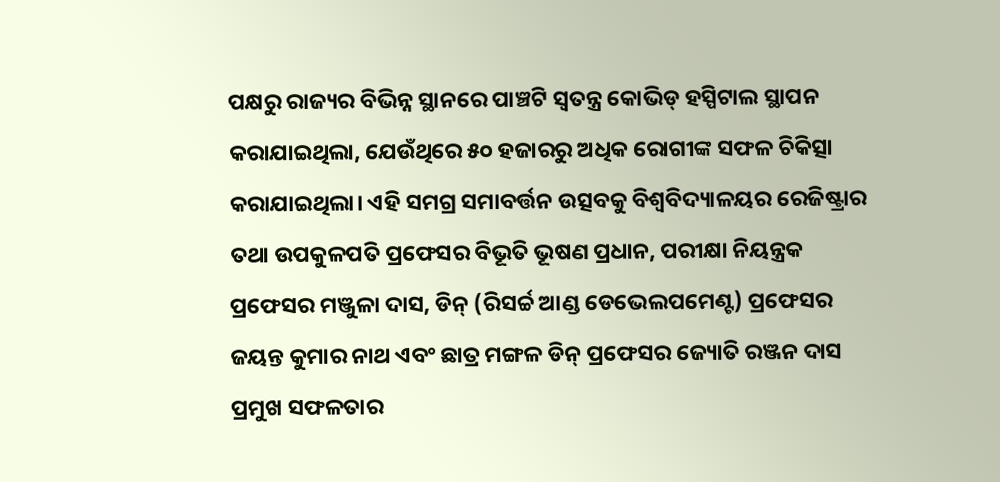ପକ୍ଷରୁ ରାଜ୍ୟର ବିଭିନ୍ନ ସ୍ଥାନରେ ପାଞ୍ଚଟି ସ୍ୱତନ୍ତ୍ର କୋଭିଡ୍ ହସ୍ପିଟାଲ ସ୍ଥାପନ କରାଯାଇଥିଲା, ଯେଉଁଥିରେ ୫୦ ହଜାରରୁ ଅଧିକ ରୋଗୀଙ୍କ ସଫଳ ଚିକିତ୍ସା କରାଯାଇଥିଲା। ଏହି ସମଗ୍ର ସମାବର୍ତ୍ତନ ଉତ୍ସବକୁ ବିଶ୍ୱବିଦ୍ୟାଳୟର ରେଜିଷ୍ଟ୍ରାର ତଥା ଉପକୁଳପତି ପ୍ରଫେସର ବିଭୂତି ଭୂଷଣ ପ୍ରଧାନ, ପରୀକ୍ଷା ନିୟନ୍ତ୍ରକ ପ୍ରଫେସର ମଞ୍ଜୁଳା ଦାସ, ଡିନ୍ (ରିସର୍ଚ୍ଚ ଆଣ୍ଡ ଡେଭେଲପମେଣ୍ଟ) ପ୍ରଫେସର ଜୟନ୍ତ କୁମାର ନାଥ ଏବଂ ଛାତ୍ର ମଙ୍ଗଳ ଡିନ୍ ପ୍ରଫେସର ଜ୍ୟୋତି ରଞ୍ଜନ ଦାସ ପ୍ରମୁଖ ସଫଳତାର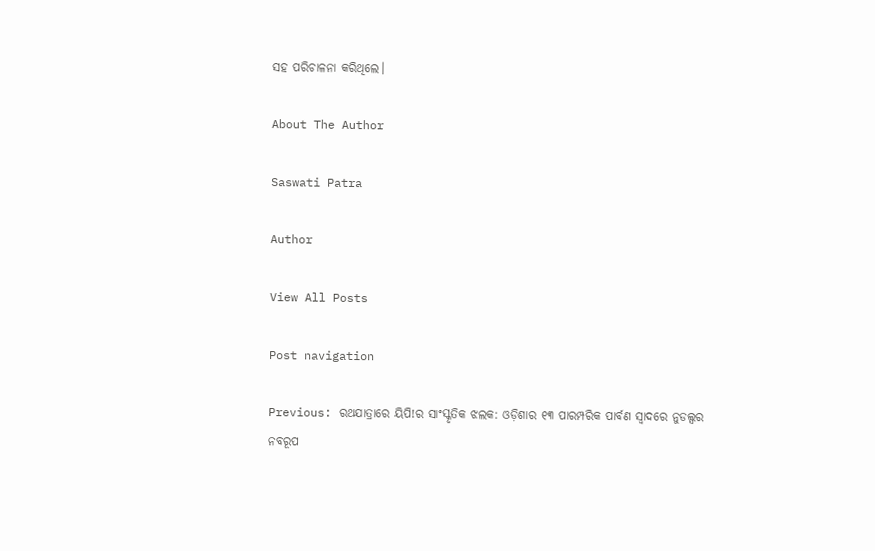ସହ ପରିଚାଳନା କରିଥିଲେ।

About The Author

Saswati Patra

Author

View All Posts

Post navigation

Previous: ରଥଯାତ୍ରାରେ ୟିପି!ର ସାଂସ୍କୃତିକ ଝଲକ: ଓଡ଼ିଶାର ୧୩ ପାରମ୍ପରିକ ପାର୍ବଣ ସ୍ୱାଦରେ ନୁଡଲ୍ସର ନବରୂପ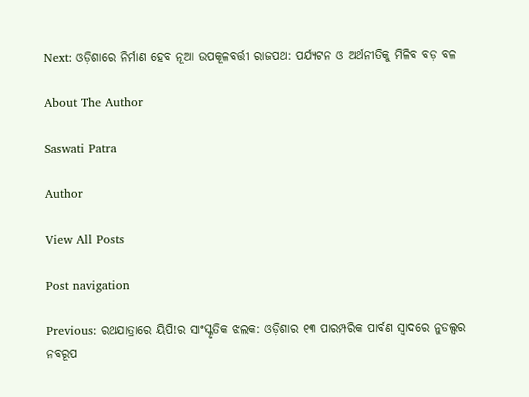Next: ଓଡ଼ିଶାରେ ନିର୍ମାଣ ହେବ ନୂଆ ଉପକୂଳବର୍ତ୍ତୀ ରାଜପଥ: ପର୍ଯ୍ୟଟନ ଓ ଅର୍ଥନୀତିକୁ ମିଳିବ ବଡ଼ ବଳ

About The Author

Saswati Patra

Author

View All Posts

Post navigation

Previous: ରଥଯାତ୍ରାରେ ୟିପି!ର ସାଂସ୍କୃତିକ ଝଲକ: ଓଡ଼ିଶାର ୧୩ ପାରମ୍ପରିକ ପାର୍ବଣ ସ୍ୱାଦରେ ନୁଡଲ୍ସର ନବରୂପ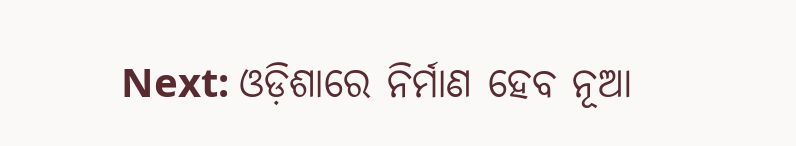Next: ଓଡ଼ିଶାରେ ନିର୍ମାଣ ହେବ ନୂଆ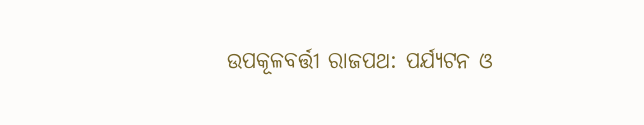ଉପକୂଳବର୍ତ୍ତୀ ରାଜପଥ: ପର୍ଯ୍ୟଟନ ଓ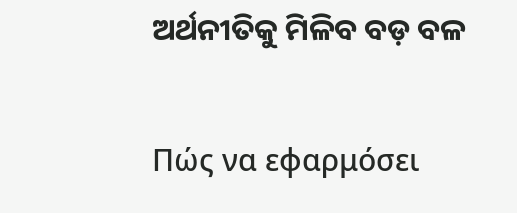ଅର୍ଥନୀତିକୁ ମିଳିବ ବଡ଼ ବଳ

Πώς να εφαρμόσει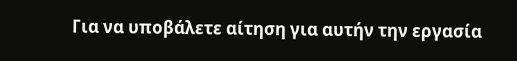Για να υποβάλετε αίτηση για αυτήν την εργασία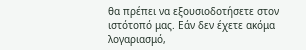θα πρέπει να εξουσιοδοτήσετε στον ιστότοπό μας. Εάν δεν έχετε ακόμα λογαριασμό,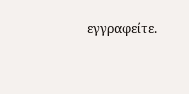εγγραφείτε.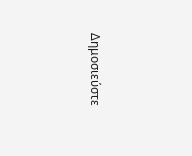Δημοσιεύστε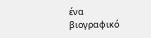ένα βιογραφικό